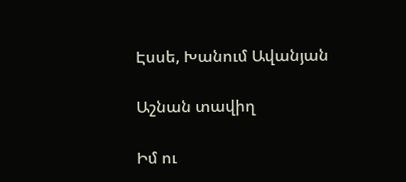Էսսե, Խանում Ավանյան

Աշնան տավիղ

Իմ ու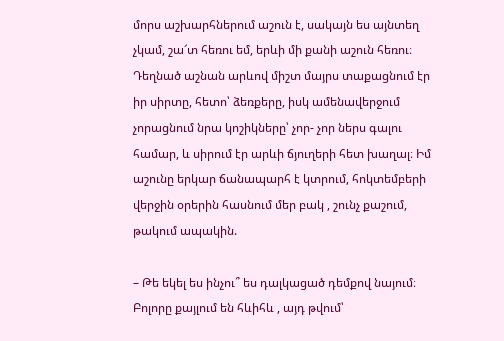մորս աշխարհներում աշուն է, սակայն ես այնտեղ չկամ, շա՜տ հեռու եմ, երևի մի քանի աշուն հեռու։ Դեղնած աշնան արևով միշտ մայրս տաքացնում էր իր սիրտը, հետո՝ ձեռքերը, իսկ ամենավերջում չորացնում նրա կոշիկները՝ չոր- չոր ներս գալու համար, և սիրում էր արևի ճյուղերի հետ խաղալ։ Իմ աշունը երկար ճանապարհ է կտրում, հոկտեմբերի վերջին օրերին հասնում մեր բակ , շունչ քաշում, թակում ապակին.

– Թե եկել ես ինչու՞ ես դալկացած դեմքով նայում։ Բոլորը քայլում են հևիհև , այդ թվում՝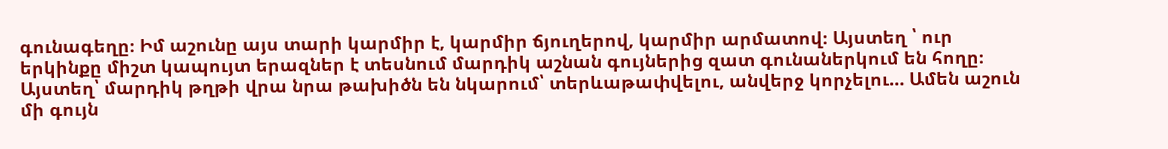գունագեղը։ Իմ աշունը այս տարի կարմիր է, կարմիր ճյուղերով, կարմիր արմատով։ Այստեղ ՝ ուր երկինքը միշտ կապույտ երազներ է տեսնում մարդիկ աշնան գույներից զատ գունաներկում են հողը։ Այստեղ՝ մարդիկ թղթի վրա նրա թախիծն են նկարում՝ տերևաթափվելու, անվերջ կորչելու… Ամեն աշուն մի գույն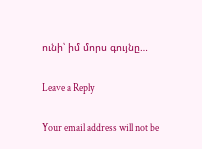ունի՝ իմ մորս գույնը…

Leave a Reply

Your email address will not be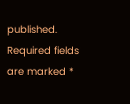published. Required fields are marked *